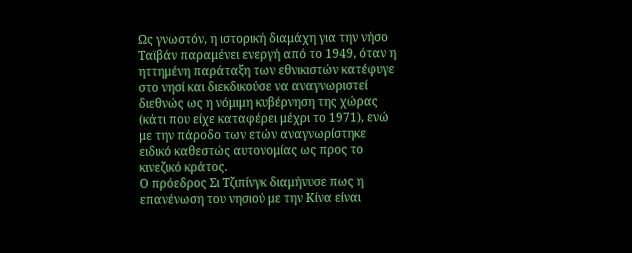Ως γνωστόν, η ιστορική διαμάχη για την νήσο Ταϊβάν παραμένει ενεργή από το 1949, όταν η ηττημένη παράταξη των εθνικιστών κατέφυγε στο νησί και διεκδικούσε να αναγνωριστεί διεθνώς ως η νόμιμη κυβέρνηση της χώρας (κάτι που είχε καταφέρει μέχρι το 1971), ενώ με την πάροδο των ετών αναγνωρίστηκε ειδικό καθεστώς αυτονομίας ως προς το κινεζικό κράτος.
Ο πρόεδρος Σι Τζιπίνγκ διαμήνυσε πως η επανένωση του νησιού με την Κίνα είναι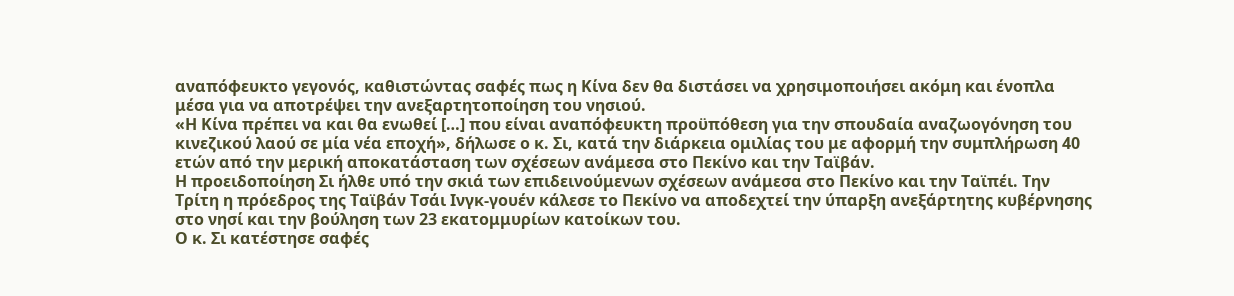αναπόφευκτο γεγονός, καθιστώντας σαφές πως η Κίνα δεν θα διστάσει να χρησιμοποιήσει ακόμη και ένοπλα μέσα για να αποτρέψει την ανεξαρτητοποίηση του νησιού.
«Η Κίνα πρέπει να και θα ενωθεί […] που είναι αναπόφευκτη προϋπόθεση για την σπουδαία αναζωογόνηση του κινεζικού λαού σε μία νέα εποχή», δήλωσε ο κ. Σι, κατά την διάρκεια ομιλίας του με αφορμή την συμπλήρωση 40 ετών από την μερική αποκατάσταση των σχέσεων ανάμεσα στο Πεκίνο και την Ταϊβάν.
Η προειδοποίηση Σι ήλθε υπό την σκιά των επιδεινούμενων σχέσεων ανάμεσα στο Πεκίνο και την Ταϊπέι. Την Τρίτη η πρόεδρος της Ταϊβάν Τσάι Ινγκ-γουέν κάλεσε το Πεκίνο να αποδεχτεί την ύπαρξη ανεξάρτητης κυβέρνησης στο νησί και την βούληση των 23 εκατομμυρίων κατοίκων του.
Ο κ. Σι κατέστησε σαφές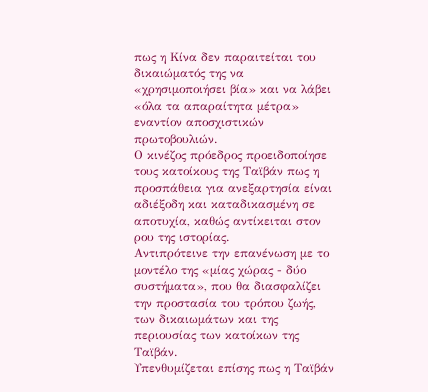πως η Κίνα δεν παραιτείται του δικαιώματός της να «χρησιμοποιήσει βία» και να λάβει «όλα τα απαραίτητα μέτρα» εναντίον αποσχιστικών πρωτοβουλιών.
Ο κινέζος πρόεδρος προειδοποίησε τους κατοίκους της Ταϊβάν πως η προσπάθεια για ανεξαρτησία είναι αδιέξοδη και καταδικασμένη σε αποτυχία, καθώς αντίκειται στον ρου της ιστορίας.
Αντιπρότεινε την επανένωση με το μοντέλο της «μίας χώρας - δύο συστήματα», που θα διασφαλίζει την προστασία του τρόπου ζωής, των δικαιωμάτων και της περιουσίας των κατοίκων της Ταϊβάν.
Υπενθυμίζεται επίσης πως η Ταϊβάν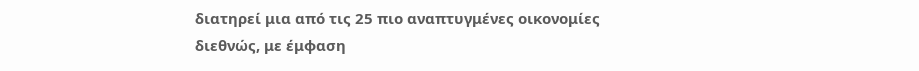διατηρεί μια από τις 25 πιο αναπτυγμένες οικονομίες διεθνώς, με έμφαση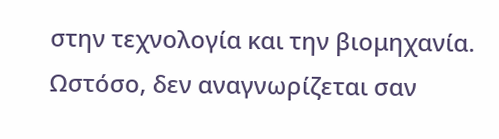στην τεχνολογία και την βιομηχανία. Ωστόσο, δεν αναγνωρίζεται σαν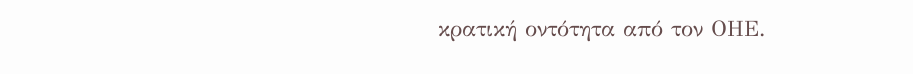κρατική οντότητα από τον ΟΗΕ.